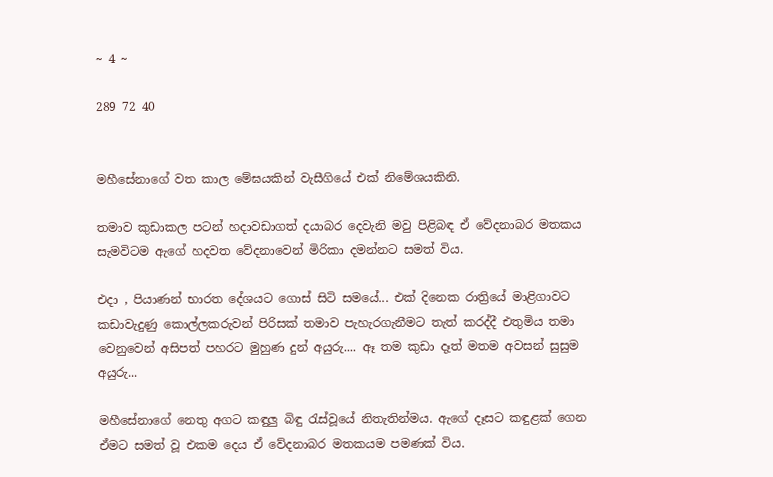~ 4 ~

289 72 40


මහීසේනාගේ වත කාල මේඝයකින් වැසීගියේ එක් නිමේශයකිනි.

තමාව කුඩාකල පටන් හදාවඩාගත් දයාබර දෙවැනි මවු පිළිබඳ ඒ වේදනාබර මතකය සැමවිටම ඇගේ හදවත වේදනාවෙන් මිරිකා දමන්නට සමත් විය.

එදා , පියාණන් භාරත දේශයට ගොස් සිටි සමයේ... එක් දිනෙක රාත්‍රියේ මාළිගාවට කඩාවැදුණු කොල්ලකරුවන් පිරිසක් තමාව පැහැරගැනීමට තැත් කරද්දී එතුමිය තමා වෙනුවෙන් අසිපත් පහරට මුහුණ දුන් අයුරු.... ඈ තම කුඩා දෑත් මතම අවසන් සුසුම අයුරු...

මහීසේනාගේ නෙතු අගට කඳුලු බිඳු රැස්වූයේ නිතැතින්මය. ඇගේ දෑසට කඳුළක් ගෙන ඒමට සමත් වූ එකම දෙය ඒ වේදනාබර මතකයම පමණක් විය.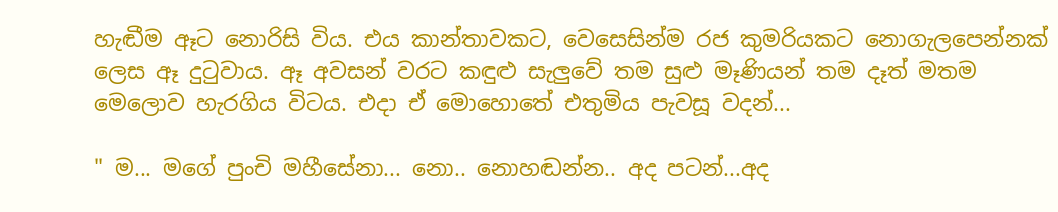හැඬීම ඈට නොරිසි විය. එය කාන්තාවකට, වෙසෙසින්ම රජ කුමරියකට නොගැලපෙන්නක් ලෙස ඈ දුටුවාය. ඈ අවසන් වරට කඳුළු සැලුවේ තම සුළු මෑණියන් තම දෑත් මතම මෙලොව හැරගිය විටය. එදා ඒ මොහොතේ එතුමිය පැවසූ වදන්...

" ම... මගේ පුංචි මහීසේනා... නො.. නොහඬන්න.. අද පටන්...අද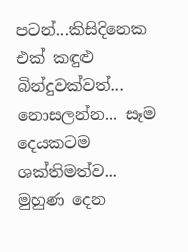පටන්...කිසිදිනෙක එක් කඳුළු බින්දුවක්වත්... නොසලන්න... සෑම දෙයකටම ශක්තිමත්ව... මුහුණ දෙන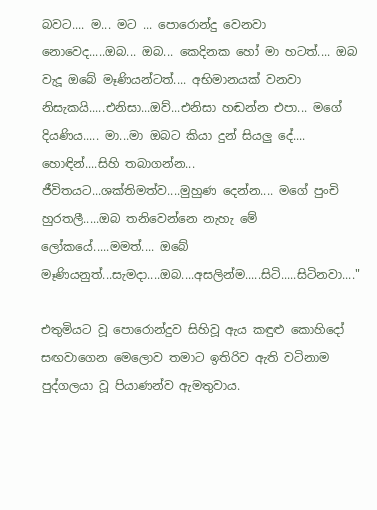බවට.... ම... මට ... පොරොන්දු වෙනවා නොවෙද.....ඔබ... ඔබ... කෙදිනක හෝ මා හටත්.... ඔබ වැදූ ඔබේ මෑණියන්ටත්.... අභිමානයක් වනවා නිසැකයි.....එනිසා...ඔව්...එනිසා හඬන්න එපා... මගේ දියණිය..... මා...මා ඔබට කියා දුන් සියලු දේ.... හොඳින්....සිහි තබාගන්න... ජීවිතයට...ශක්තිමත්ව....මුහුණ දෙන්න.... මගේ පුංචි හුරතලී.....ඔබ තනිවෙන්නෙ නැහැ මේ ලෝකයේ.....මමත්.... ඔබේ මෑණියනුත්...සැමදා....ඔබ....අසලින්ම.....සිටි.....සිටිනවා...."

එතුමියට වූ පොරොන්දුව සිහිවූ ඇය කඳුළු කොහිදෝ සඟවාගෙන මෙලොව තමාට ඉතිරිව ඇති වටිනාම පුද්ගලයා වූ පියාණන්ව ඇමතුවාය.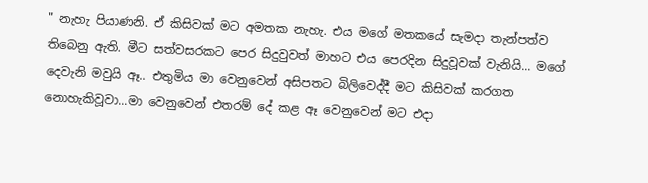" නැහැ පියාණනි. ඒ කිසිවක් මට අමතක නැහැ. එය මගේ මතකයේ සැමදා තැන්පත්ව තිබෙනු ඇති. මීට සත්වසරකට පෙර සිදුවුවත් මාහට එය පෙරදින සිදුවූවක් වැනියි... මගේ දෙවැනි මවුයි ඈ.. එතුමිය මා වෙනුවෙන් අසිපතට බිලිවෙද්දී මට කිසිවක් කරගත නොහැකිවූවා...මා වෙනුවෙන් එතරම් දේ කළ ඈ වෙනුවෙන් මට එදා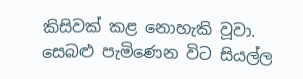කිසිවක් කළ නොහැකි වූවා. සෙබළු පැමිණෙන විට සියල්ල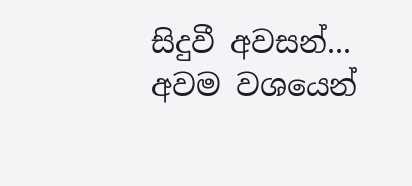සිදුවී අවසන්... අවම වශයෙන්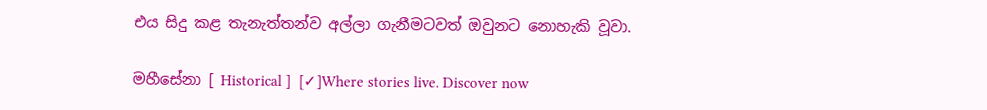එය සිදු කළ තැනැත්තන්ව අල්ලා ගැනීමටවත් ඔවුනට නොහැකි වූවා.

මහීසේනා [ Historical ]  [✓]Where stories live. Discover now